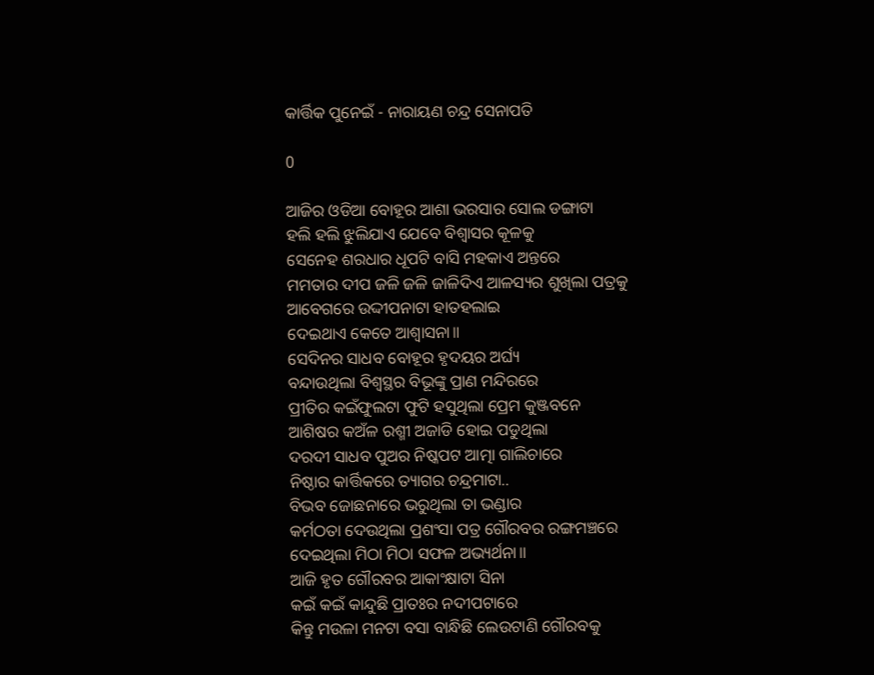କାର୍ତ୍ତିକ ପୁନେଇଁ - ନାରାୟଣ ଚନ୍ଦ୍ର ସେନାପତି

0

ଆଜିର ଓଡିଆ ବୋହୂର ଆଶା ଭରସାର ସୋଲ ଡଙ୍ଗାଟା
ହଲି ହଲି ଝୁଲିଯାଏ ଯେବେ ବିଶ୍ୱାସର କୂଳକୁ
ସେନେହ ଶରଧାର ଧୂପଟି ବାସି ମହକାଏ ଅନ୍ତରେ
ମମତାର ଦୀପ ଜଳି ଜଳି ଜାଳିଦିଏ ଆଳସ୍ୟର ଶୁଖିଲା ପତ୍ରକୁ
ଆବେଗରେ ଉଦ୍ଦୀପନାଟା ହାତହଲାଇ
ଦେଇଥାଏ କେତେ ଆଶ୍ୱାସନା॥
ସେଦିନର ସାଧବ ବୋହୂର ହୃଦୟର ଅର୍ଘ୍ୟ
ବନ୍ଦାଉଥିଲା ବିଶ୍ୱସ୍ଥର ବିଭୂଙ୍କୁ ପ୍ରାଣ ମନ୍ଦିରରେ
ପ୍ରୀତିର କଇଁଫୁଲଟା ଫୁଟି ହସୁଥିଲା ପ୍ରେମ କୁଞ୍ଜବନେ
ଆଶିଷର କଅଁଳ ରଶ୍ମୀ ଅଜାଡି ହୋଇ ପଡୁଥିଲା
ଦରଦୀ ସାଧବ ପୁଅର ନିଷ୍କପଟ ଆତ୍ମା ଗାଲିଚାରେ
ନିଷ୍ଠାର କାର୍ତ୍ତିକରେ ତ୍ୟାଗର ଚନ୍ଦ୍ରମାଟା..
ବିଭବ ଜୋଛନାରେ ଭରୁଥିଲା ତା ଭଣ୍ଡାର
କର୍ମଠତା ଦେଉଥିଲା ପ୍ରଶଂସା ପତ୍ର ଗୌରବର ରଙ୍ଗମଞ୍ଚରେ
ଦେଇଥିଲା ମିଠା ମିଠା ସଫଳ ଅଭ୍ୟର୍ଥନା॥
ଆଜି ହୃତ ଗୌରବର ଆକାଂକ୍ଷାଟା ସିନା
କଇଁ କଇଁ କାନ୍ଦୁଛି ପ୍ରାତଃର ନଦୀପଟାରେ
କିନ୍ତୁ ମଉଳା ମନଟା ବସା ବାନ୍ଧିଛି ଲେଉଟାଣି ଗୌରବକୁ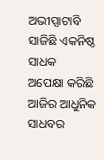ଅଭୀପ୍ସାଟାବି ସାଜିଛି ଏକନିଷ୍ଠ ସାଧକ
ଅପେକ୍ଷା କରିଛି ଆଜିର ଆଧୁନିକ ସାଧବର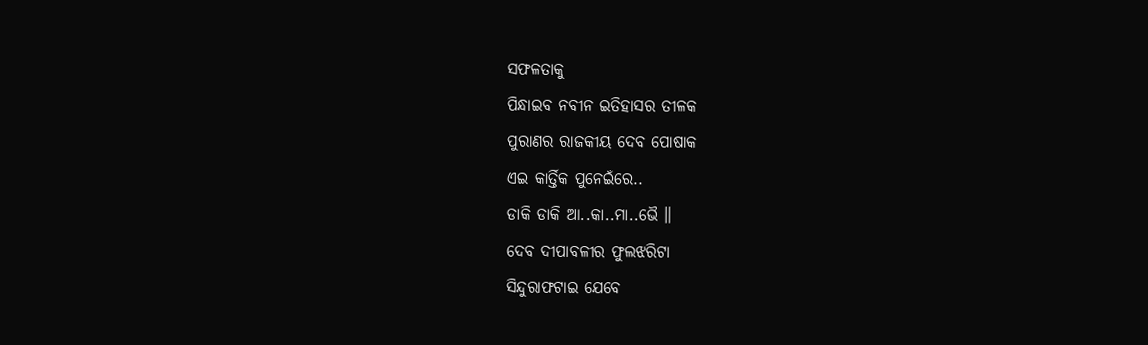ସଫଳତାକୁ
ପିନ୍ଧାଇବ ନବୀନ ଇତିହାସର ତୀଳକ
ପୁରାଣର ରାଜକୀୟ ଦେବ ପୋଷାକ
ଏଇ କାର୍ତ୍ତିକ ପୁନେଇଁରେ..
ଡାକି ଡାକି ଆ..କା..ମା..ଭୈ ॥
ଦେବ ଦୀପାବଳୀର ଫୁଲଝରିଟା
ସିନ୍ଦୁରାଫଟାଇ ଯେବେ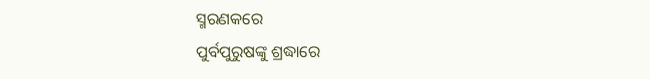ସ୍ମରଣକରେ
ପୁର୍ବପୁରୁଷଙ୍କୁ ଶ୍ରଦ୍ଧାରେ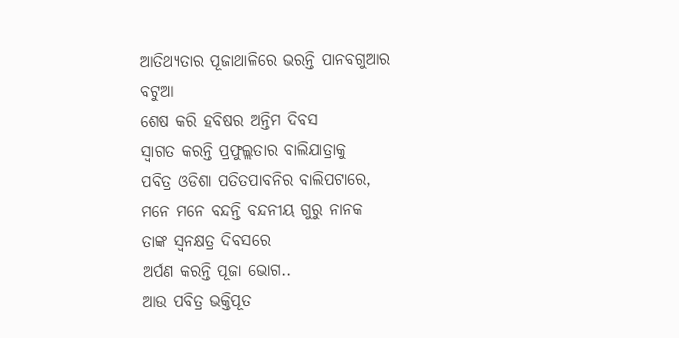ଆତିଥ୍ୟତାର ପୂଜାଥାଳିରେ ଭରନ୍ତି ପାନବଗୁଆର ବଟୁଆ
ଶେଷ କରି ହବିଷର ଅନ୍ତିମ ଦିବସ
ସ୍ୱାଗତ କରନ୍ତି ପ୍ରଫୁଲ୍ଲତାର ବାଲିଯାତ୍ରାକୁ
ପବିତ୍ର ଓଡିଶା ପତିତପାବନିର ବାଲିପଟାରେ,
ମନେ ମନେ ବନ୍ଦନ୍ତି ବନ୍ଦନୀୟ ଗୁରୁ ନାନକ
ତାଙ୍କ ସ୍ୱନକ୍ଷତ୍ର ଦିବସରେ
ଅର୍ପଣ କରନ୍ତି ପୂଜା ଭୋଗ..
ଆଉ ପବିତ୍ର ଭକ୍ତିପୂତ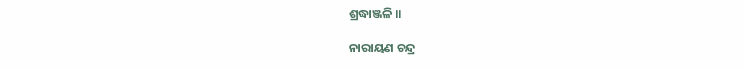ଶ୍ରଦ୍ଧାଞ୍ଜଳି ॥

ନାରାୟଣ ଚନ୍ଦ୍ର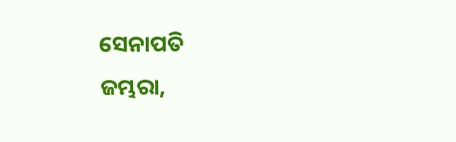ସେନାପତି
ଜମ୍ଭରା,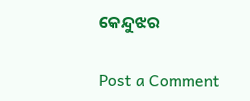କେନ୍ଦୁଝର

Post a Comment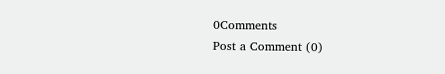0Comments
Post a Comment (0)